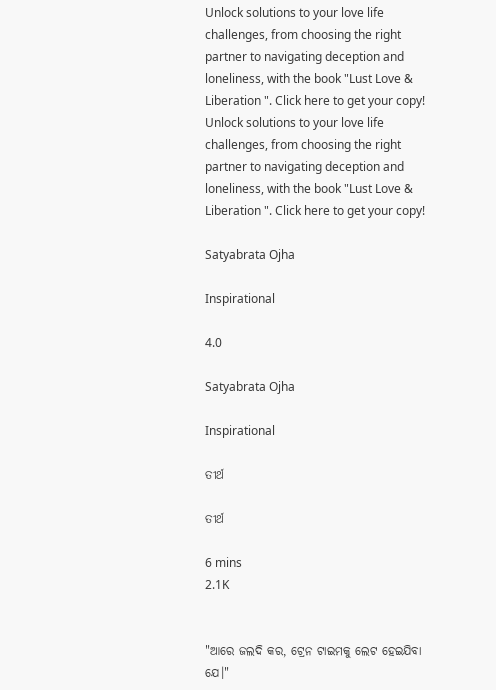Unlock solutions to your love life challenges, from choosing the right partner to navigating deception and loneliness, with the book "Lust Love & Liberation ". Click here to get your copy!
Unlock solutions to your love life challenges, from choosing the right partner to navigating deception and loneliness, with the book "Lust Love & Liberation ". Click here to get your copy!

Satyabrata Ojha

Inspirational

4.0

Satyabrata Ojha

Inspirational

ତୀର୍ଥ

ତୀର୍ଥ

6 mins
2.1K


"ଆରେ ଜଲଦି କର, ଟ୍ରେନ ଟାଇମକୁ ଲେଟ ହେଇଯିବା ଯେ।"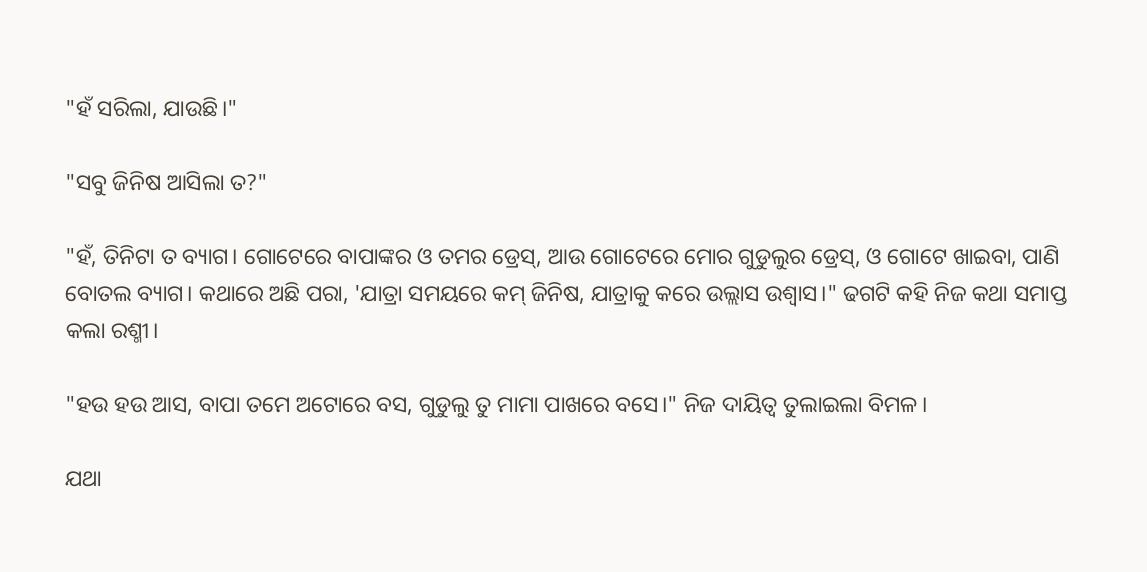"ହଁ ସରିଲା, ଯାଉଛି।"

"ସବୁ ଜିନିଷ ଆସିଲା ତ?"

"ହଁ, ତିନିଟା ତ ବ୍ୟାଗ। ଗୋଟେରେ ବାପାଙ୍କର ଓ ତମର ଡ୍ରେସ୍, ଆଉ ଗୋଟେରେ ମୋର ଗୁଡୁଲୁର ଡ୍ରେସ୍, ଓ ଗୋଟେ ଖାଇବା, ପାଣି ବୋତଲ ବ୍ୟାଗ। କଥାରେ ଅଛି ପରା, 'ଯାତ୍ରା ସମୟରେ କମ୍ ଜିନିଷ, ଯାତ୍ରାକୁ କରେ ଉଲ୍ଲାସ ଉଶ୍ୱାସ।" ଢଗଟି କହି ନିଜ କଥା ସମାପ୍ତ କଲା ରଶ୍ମୀ।

"ହଉ ହଉ ଆସ, ବାପା ତମେ ଅଟୋରେ ବସ, ଗୁଡୁଲୁ ତୁ ମାମା ପାଖରେ ବସେ।" ନିଜ ଦାୟିତ୍ୱ ତୁଲାଇଲା ବିମଳ।

ଯଥା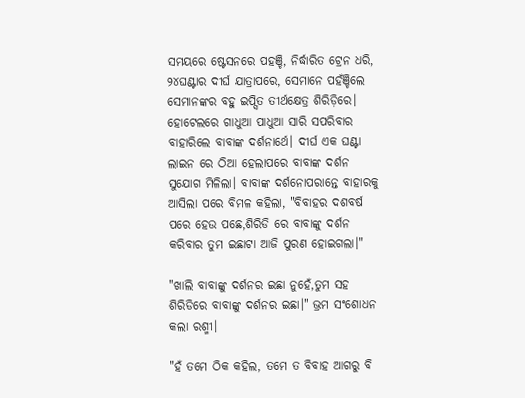ସମୟରେ ଷ୍ଟେସନରେ ପହଞ୍ଚି, ନିର୍ଦ୍ଧାରିତ ଟ୍ରେନ ଧରି, ୨୪ଘଣ୍ଟାର ଦୀର୍ଘ ଯାତ୍ରାପରେ, ସେମାନେ ପହଁଞ୍ଚିଲେ ସେମାନଙ୍କର ବହୁ ଇପ୍ସିତ ତୀର୍ଥକ୍ଷେତ୍ର ଶିରିଡ଼ିରେ। ହୋଟେଲରେ ଗାଧୁଆ ପାଧୁଆ ସାରି ସପରିବାର ବାହାରିଲେ ବାବାଙ୍କ ଦର୍ଶନାର୍ଥେ। ଦୀର୍ଘ ଏକ ଘଣ୍ଟା ଲାଇନ ରେ ଠିଆ ହେଲାପରେ ବାବାଙ୍କ ଦର୍ଶନ ସୁଯୋଗ ମିଳିଲା। ବାବାଙ୍କ ଦର୍ଶନୋପରାନ୍ତେ ବାହାରକୁ ଆସିଲା ପରେ ବିମଳ କହିଲା, "ବିବାହର ଦଶବର୍ଷ ପରେ ହେଉ ପଛେ,ଶିରିଡି ରେ ବାବାଙ୍କୁ ଦର୍ଶନ କରିବାର ତୁମ ଇଛାଟା ଆଜି ପୁରଣ ହୋଇଗଲା।"

"ଖାଲି ବାବାଙ୍କୁ ଦର୍ଶନର ଇଛା ନୁହେଁ,ତୁମ ସହ ଶିରିଡିରେ ବାବାଙ୍କୁ ଦର୍ଶନର ଇଛା।" ଭ୍ରମ ସଂଶୋଧନ କଲା ରଶ୍ମୀ।

"ହଁ ତମେ ଠିକ କହିଲ, ତମେ ତ ବିବାହ ଆଗରୁ ବି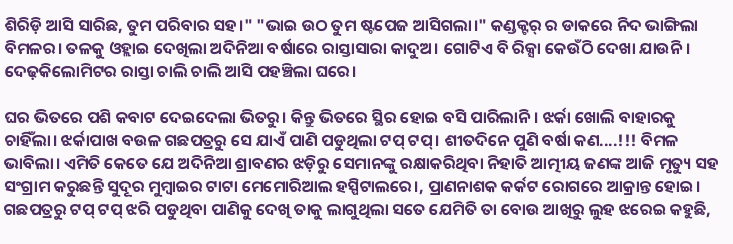ଶିରିଡ଼ି ଆସି ସାରିଛ, ତୁମ ପରିବାର ସହ।" "ଭାଇ ଉଠ ତୁମ ଷ୍ଟପେଜ ଆସିଗଲା।" କଣ୍ଡକ୍ଟର୍ ର ଡାକରେ ନିଦ ଭାଙ୍ଗିଲା ବିମଳର। ତଳକୁ ଓହ୍ଲାଇ ଦେଖିଲା ଅଦିନିଆ ବର୍ଷାରେ ରାସ୍ତାସାରା କାଦୁଅ। ଗୋଟିଏ ବି ରିକ୍ସା କେଉଁଠି ଦେଖା ଯାଉନି। ଦେଢ଼କିଲୋମିଟର ରାସ୍ତା ଚାଲି ଚାଲି ଆସି ପହଞ୍ଚିଲା ଘରେ।

ଘର ଭିତରେ ପଶି କବାଟ ଦେଇଦେଲା ଭିତରୁ। କିନ୍ତୁ ଭିତରେ ସ୍ଥିର ହୋଇ ବସି ପାରିଲାନି। ଝର୍କା ଖୋଲି ବାହାରକୁ ଚାହିଁଲା। ଝର୍କାପାଖ ବଉଳ ଗଛପତ୍ରରୁ ସେ ଯାଏଁ ପାଣି ପଡୁଥିଲା ଟପ୍ ଟପ୍। ଶୀତଦିନେ ପୁଣି ବର୍ଷା କଣ....!!! ବିମଳ ଭାବିଲା। ଏମିତି କେତେ ଯେ ଅଦିନିଆ ଶ୍ରାବଣର ଝଡ଼ିରୁ ସେମାନଙ୍କୁ ରକ୍ଷାକରିଥିବା ନିହାତି ଆତ୍ମୀୟ ଜଣଙ୍କ ଆଜି ମୃତ୍ୟୁ ସହ ସଂଗ୍ରାମ କରୁଛନ୍ତି ସୁଦୂର ମୁମ୍ବାଇର ଟାଟା ମେମୋରିଆଲ ହସ୍ପିଟାଲରେ।, ପ୍ରାଣନାଶକ କର୍କଟ ରୋଗରେ ଆକ୍ରାନ୍ତ ହୋଇ। ଗଛପତ୍ରରୁ ଟପ୍ ଟପ୍ ଝରି ପଡୁଥିବା ପାଣିକୁ ଦେଖି ତାକୁ ଲାଗୁଥିଲା ସତେ ଯେମିତି ତା ବୋଉ ଆଖିରୁ ଲୁହ ଝରେଇ କହୁଛି,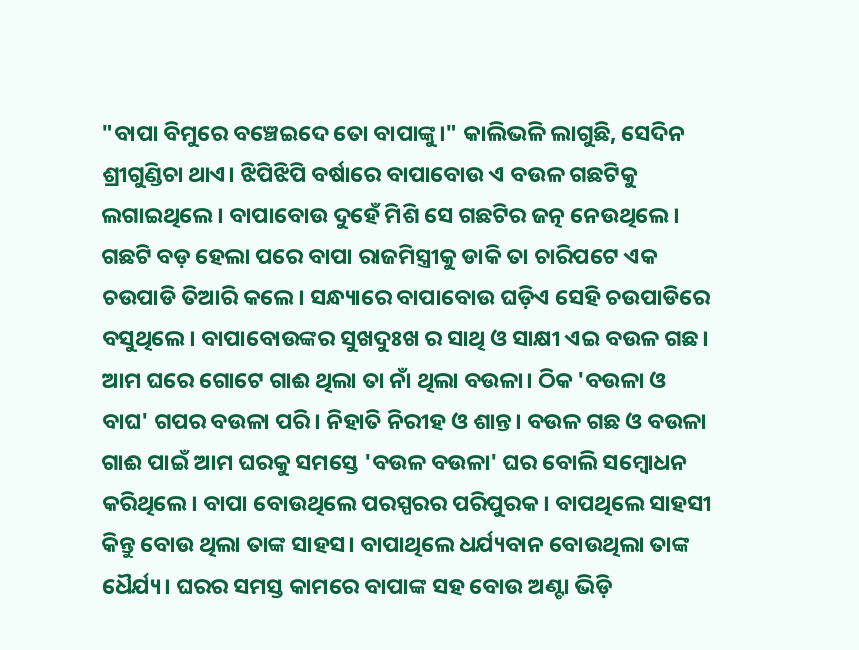"ବାପା ବିମୁରେ ବଞ୍ଚେଇଦେ ତୋ ବାପାଙ୍କୁ।" କାଲିଭଳି ଲାଗୁଛି, ସେଦିନ ଶ୍ରୀଗୁଣ୍ଡିଚା ଥାଏ। ଝିପିଝିପି ବର୍ଷାରେ ବାପାବୋଉ ଏ ବଉଳ ଗଛଟିକୁ ଲଗାଇଥିଲେ। ବାପାବୋଉ ଦୁହେଁ ମିଶି ସେ ଗଛଟିର ଜତ୍ନ ନେଉଥିଲେ। ଗଛଟି ବଡ଼ ହେଲା ପରେ ବାପା ରାଜମିସ୍ତ୍ରୀକୁ ଡାକି ତା ଚାରିପଟେ ଏକ ଚଉପାଡି ତିଆରି କଲେ। ସନ୍ଧ୍ୟାରେ ବାପାବୋଉ ଘଡ଼ିଏ ସେହି ଚଉପାଡିରେ ବସୁଥିଲେ। ବାପାବୋଉଙ୍କର ସୁଖଦୁଃଖ ର ସାଥି ଓ ସାକ୍ଷୀ ଏଇ ବଉଳ ଗଛ। ଆମ ଘରେ ଗୋଟେ ଗାଈ ଥିଲା ତା ନାଁ ଥିଲା ବଉଳା। ଠିକ 'ବଉଳା ଓ ବାଘ' ଗପର ବଉଳା ପରି। ନିହାତି ନିରୀହ ଓ ଶାନ୍ତ। ବଉଳ ଗଛ ଓ ବଉଳା ଗାଈ ପାଇଁ ଆମ ଘରକୁ ସମସ୍ତେ 'ବଉଳ ବଉଳା' ଘର ବୋଲି ସମ୍ବୋଧନ କରିଥିଲେ। ବାପା ବୋଉଥିଲେ ପରସ୍ପରର ପରିପୁରକ। ବାପଥିଲେ ସାହସୀ କିନ୍ତୁ ବୋଉ ଥିଲା ତାଙ୍କ ସାହସ। ବାପାଥିଲେ ଧର୍ଯ୍ୟବାନ ବୋଉଥିଲା ତାଙ୍କ ଧୈର୍ଯ୍ୟ। ଘରର ସମସ୍ତ କାମରେ ବାପାଙ୍କ ସହ ବୋଉ ଅଣ୍ଟା ଭିଡ଼ି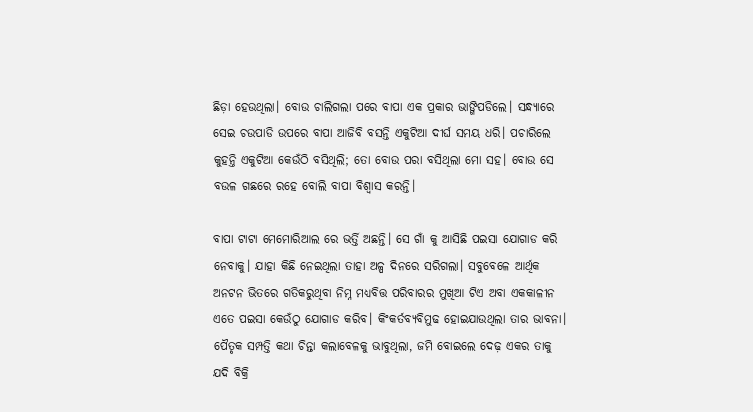ଛିଡ଼ା ହେଉଥିଲା। ବୋଉ ଚାଲିଗଲା ପରେ ବାପା ଏକ ପ୍ରକାର ଭାଙ୍ଗିପଡିଲେ। ସନ୍ଧ୍ୟାରେ ସେଇ ଚଉପାଡି ଉପରେ ବାପା ଆଜିବି ବସନ୍ତି ଏକୁଟିଆ ଦୀର୍ଘ ସମୟ ଧରି। ପଚାରିଲେ କୁହନ୍ତି ଏକୁଟିଆ କେଉଁଠି ବସିଥିଲି; ତୋ ବୋଉ ପରା ବସିଥିଲା ମୋ ସହ। ବୋଉ ସେ ବଉଳ ଗଛରେ ରହେ ବୋଲି ବାପା ବିଶ୍ୱାସ କରନ୍ତି।

ବାପା ଟାଟା ମେମୋରିଆଲ ରେ ଭର୍ତ୍ତି ଅଛନ୍ତି। ସେ ଗାଁ କୁ ଆସିଛି ପଇସା ଯୋଗାଡ କରି ନେବାକୁ। ଯାହା କିଛି ନେଇଥିଲା ତାହା ଅଳ୍ପ ଦିନରେ ସରିଗଲା। ସବୁବେଳେ ଆର୍ଥିକ ଅନଟନ ଭିତରେ ଗତିକରୁଥିବା ନିମ୍ନ ମଧ୍ୟବିତ୍ତ ପରିବାରର ମୁଖିଆ ଟିଏ ଅବା ଏକକାଳୀନ ଏତେ ପଇସା କେଉଁଠୁ ଯୋଗାଡ କରିବ। କିଂକର୍ତବ୍ୟବିମୁଢ ହୋଇଯାଉଥିଲା ତାର ଭାବନା। ପୈତୃକ ସମ୍ପତ୍ତି କଥା ଚିନ୍ତା କଲାବେଳକୁ ଭାବୁଥିଲା, ଜମି ବୋଇଲେ ଦେଢ଼ ଏକର ତାକୁ ଯଦି ବିକ୍ରି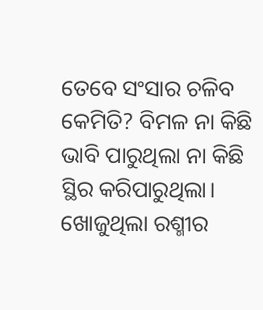ତେବେ ସଂସାର ଚଳିବ କେମିତି? ବିମଳ ନା କିଛି ଭାବି ପାରୁଥିଲା ନା କିଛି ସ୍ଥିର କରିପାରୁଥିଲା। ଖୋଜୁଥିଲା ରଶ୍ମୀର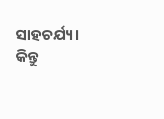ସାହଚର୍ଯ୍ୟ। କିନ୍ତୁ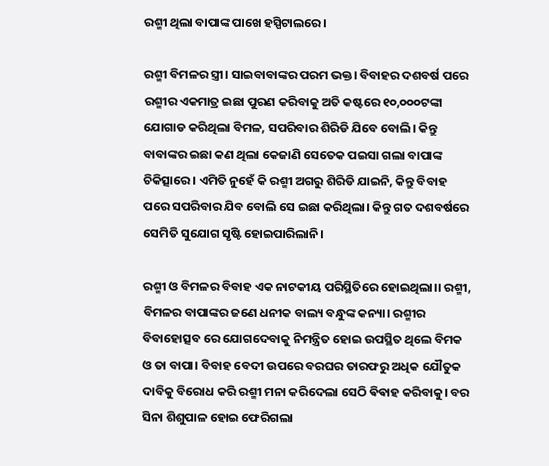ରଶ୍ମୀ ଥିଲା ବାପାଙ୍କ ପାଖେ ହସ୍ପିଟାଲରେ।

ରଶ୍ମୀ ବିମଳର ସ୍ତ୍ରୀ। ସାଇବାବାଙ୍କର ପରମ ଭକ୍ତ। ବିବାହର ଦଶବର୍ଷ ପରେ ରଶ୍ମୀର ଏକମାତ୍ର ଇଛା ପୁରଣ କରିବାକୁ ଅତି କଷ୍ଟରେ ୧୦,୦୦୦ଟଙ୍କା ଯୋଗାଡ କରିଥିଲା ବିମଳ, ସପରିବାର ଶିରିଡି ଯିବେ ବୋଲି। କିନ୍ତୁ ବାବାଙ୍କର ଇଛା କଣ ଥିଲା କେଜାଣି ସେତେକ ପଇସା ଗଲା ବାପାଙ୍କ ଚିକିତ୍ସାରେ। ଏମିତି ନୁହେଁ କି ରଶ୍ମୀ ଅଗରୁ ଶିରିଡି ଯାଇନି, କିନ୍ତୁ ବିବାହ ପରେ ସପରିବାର ଯିବ ବୋଲି ସେ ଇଛା କରିଥିଲା। କିନ୍ତୁ ଗତ ଦଶବର୍ଷରେ ସେମିତି ସୁଯୋଗ ସୃଷ୍ଟି ହୋଇପାରିଲାନି।

ରଶ୍ମୀ ଓ ବିମଳର ବିବାହ ଏକ ନାଟକୀୟ ପରିସ୍ଥିତିରେ ହୋଇଥିଲା।। ରଶ୍ମୀ, ବିମଳର ବାପାଙ୍କର ଜଣେ ଧନୀକ ବାଲ୍ୟ ବନ୍ଧୁଙ୍କ କନ୍ୟା। ରଶ୍ମୀର ବିବାହୋତ୍ସବ ରେ ଯୋଗଦେବାକୁ ନିମନ୍ତ୍ରିତ ହୋଇ ଉପସ୍ଥିତ ଥିଲେ ବିମକ ଓ ତା ବାପା। ବିବାହ ବେଦୀ ଉପରେ ବରଘର ତାରଫରୁ ଅଧିକ ଯୌତୁକ ଦାବିକୁ ବିରୋଧ କରି ରଶ୍ମୀ ମନା କରିଦେଲା ସେଠି ଵିଵାହ କରିବାକୁ। ବର ସିନା ଶିଶୁପାଳ ହୋଇ ଫେରିଗଲା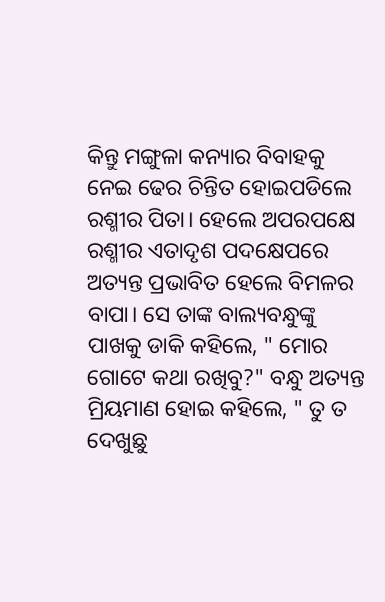କିନ୍ତୁ ମଙ୍ଗୁଳା କନ୍ୟାର ବିବାହକୁ ନେଇ ଢେର ଚିନ୍ତିତ ହୋଇପଡିଲେ ରଶ୍ମୀର ପିତା। ହେଲେ ଅପରପକ୍ଷେ ରଶ୍ମୀର ଏତାଦୃଶ ପଦକ୍ଷେପରେ ଅତ୍ୟନ୍ତ ପ୍ରଭାବିତ ହେଲେ ବିମଳର ବାପା। ସେ ତାଙ୍କ ବାଲ୍ୟବନ୍ଧୁଙ୍କୁ ପାଖକୁ ଡାକି କହିଲେ, " ମୋର ଗୋଟେ କଥା ରଖିବୁ?" ବନ୍ଧୁ ଅତ୍ୟନ୍ତ ମ୍ରିୟମାଣ ହୋଇ କହିଲେ, " ତୁ ତ ଦେଖୁଛୁ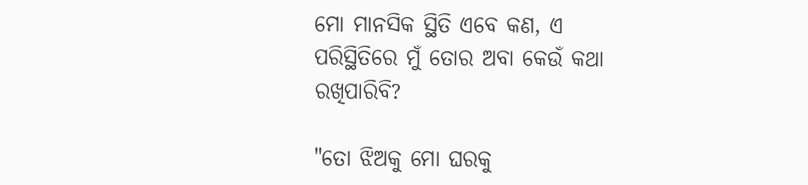ମୋ ମାନସିକ ସ୍ଥିତି ଏବେ କଣ, ଏ ପରିସ୍ଥିତିରେ ମୁଁ ତୋର ଅବା କେଉଁ କଥା ରଖିପାରିବି?

"ତୋ ଝିଅକୁ ମୋ ଘରକୁ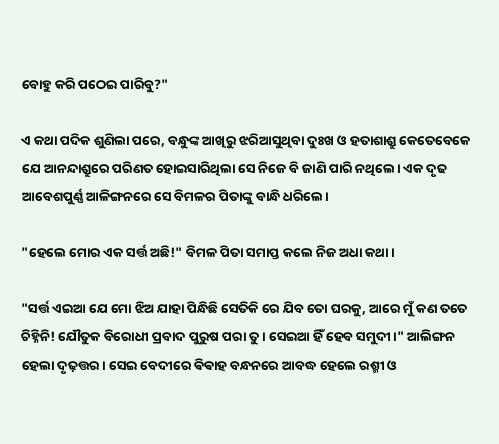ବୋହୁ କରି ପଠେଇ ପାରିବୁ?"

ଏ କଥା ପଦିକ ଶୁଣିଲା ପରେ, ବନ୍ଧୁଙ୍କ ଆଖିରୁ ଝରିଆସୁଥିବା ଦୁଃଖ ଓ ହତାଶାଶ୍ରୁ କେତେବେକେ ଯେ ଆନନ୍ଦାଶ୍ରୁରେ ପରିଣତ ହୋଇସାରିଥିଲା ସେ ନିଜେ ବି ଜାଣି ପାରି ନଥିଲେ। ଏକ ଦୃଢ ଆବେଶପୁର୍ଣ୍ଣ ଆଳିଙ୍ଗନରେ ସେ ବିମଳର ପିତାଙ୍କୁ ବାନ୍ଧି ଧରିଲେ।

"ହେଲେ ମୋର ଏକ ସର୍ତ୍ତ ଅଛି!" ବିମଳ ପିତା ସମାପ୍ତ କଲେ ନିଜ ଅଧା କଥା।

"ସର୍ତ୍ତ ଏଇଆ ଯେ ମୋ ଝିଅ ଯାହା ପିନ୍ଧିଛି ସେତିକି ରେ ଯିବ ତୋ ଘରକୁ, ଆରେ ମୁଁ କଣ ତତେ ଚିହ୍ନିନି! ଯୌତୁକ ବିରୋଧୀ ପ୍ରବାଦ ପୁରୁଷ ପରା ତୁ। ସେଇଆ ହିଁ ହେବ ସମୁଦୀ।" ଆଲିଙ୍ଗନ ହେଲା ଦୃଢ଼ତ୍ତର। ସେଇ ବେଦୀରେ ଵିଵାହ ବନ୍ଧନରେ ଆବଦ୍ଧ ହେଲେ ରଶ୍ମୀ ଓ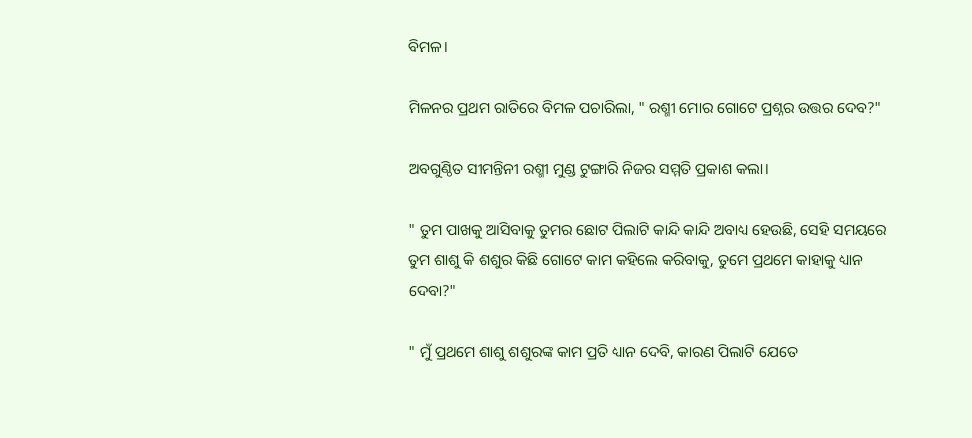ବିମଳ।

ମିଳନର ପ୍ରଥମ ରାତିରେ ବିମଳ ପଚାରିଲା, " ରଶ୍ମୀ ମୋର ଗୋଟେ ପ୍ରଶ୍ନର ଉତ୍ତର ଦେବ?"

ଅବଗୁଣ୍ଠିତ ସୀମନ୍ତିନୀ ରଶ୍ମୀ ମୁଣ୍ଡ ଟୁଙ୍ଗାରି ନିଜର ସମ୍ମତି ପ୍ରକାଶ କଲା।

" ତୁମ ପାଖକୁ ଆସିବାକୁ ତୁମର ଛୋଟ ପିଲାଟି କାନ୍ଦି କାନ୍ଦି ଅବାଧ୍ୟ ହେଉଛି, ସେହି ସମୟରେ ତୁମ ଶାଶୁ କି ଶଶୁର କିଛି ଗୋଟେ କାମ କହିଲେ କରିବାକୁ, ତୁମେ ପ୍ରଥମେ କାହାକୁ ଧ୍ୟାନ ଦେବା?"

" ମୁଁ ପ୍ରଥମେ ଶାଶୁ ଶଶୁରଙ୍କ କାମ ପ୍ରତି ଧ୍ୟାନ ଦେବି, କାରଣ ପିଲାଟି ଯେତେ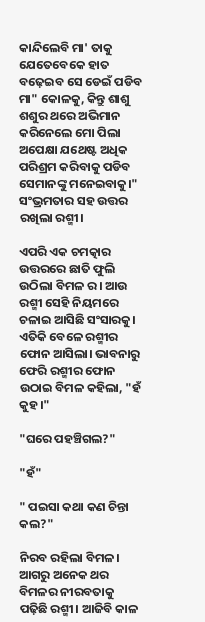କାନ୍ଦିଲେବି ମା' ତାକୁ ଯେତେବେକେ ହାତ ବଢ଼େଇବ ସେ ଡେଇଁ ପଡିବ ମା" କୋଳକୁ, କିନ୍ତୁ ଶାଶୁ ଶଶୁର ଥରେ ଅଭିମାନ କରିନେଲେ ମୋ ପିଲା ଅପେକ୍ଷା ଯଥେଷ୍ଟ ଅଧିକ ପରିଶ୍ରମ କରିବାକୁ ପଡିବ ସେମାନଙ୍କୁ ମନେଇବାକୁ।" ସଂଭ୍ରମତାର ସହ ଉତ୍ତର ରଖିଲା ରଶ୍ମୀ।

ଏପରି ଏକ ଚମତ୍କାର ଉତ୍ତରରେ ଛାତି ଫୁଲି ଉଠିଲା ବିମଳ ର। ଆଉ ରଶ୍ମୀ ସେହି ନିୟମରେ ଚଳାଇ ଆସିଛି ସଂସାରକୁ। ଏତିକି ବେଳେ ରଶ୍ମୀର ଫୋନ ଆସିଲା। ଭାବନାରୁ ଫେରି ରଶ୍ମୀର ଫୋନ ଉଠାଇ ବିମଳ କହିଲା, "ହଁ କୁହ।"

"ଘରେ ପହଞ୍ଚିଗଲ?"

"ହଁ"

" ପଇସା କଥା କଣ ଚିନ୍ତା କଲ?"

ନିରବ ରହିଲା ବିମଳ। ଆଗରୁ ଅନେକ ଥର ବିମଳର ନୀରବତାକୁ ପଢ଼ିଛି ରଶ୍ମୀ। ଆଜିବି କାଳ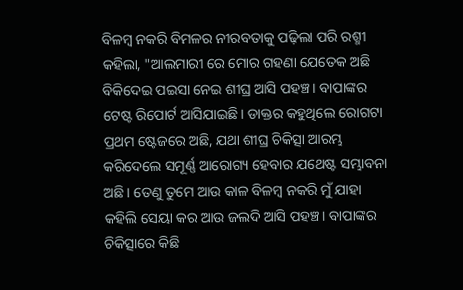ବିଳମ୍ବ ନକରି ବିମଳର ନୀରବତାକୁ ପଢ଼ିଲା ପରି ରଶ୍ମୀ କହିଲା, "ଆଲମାରୀ ରେ ମୋର ଗହଣା ଯେତେକ ଅଛି ବିକିଦେଇ ପଇସା ନେଇ ଶୀଘ୍ର ଆସି ପହଞ୍ଚ। ବାପାଙ୍କର ଟେଷ୍ଟ ରିପୋର୍ଟ ଆସିଯାଇଛି। ଡାକ୍ତର କହୁଥିଲେ ରୋଗଟା ପ୍ରଥମ ଷ୍ଟେଜରେ ଅଛି, ଯଥା ଶୀଘ୍ର ଚିକିତ୍ସା ଆରମ୍ଭ କରିଦେଲେ ସମୂର୍ଣ୍ଣ ଆରୋଗ୍ୟ ହେବାର ଯଥେଷ୍ଟ ସମ୍ଭାବନା ଅଛି। ତେଣୁ ତୁମେ ଆଉ କାଳ ବିଳମ୍ବ ନକରି ମୁଁ ଯାହା କହିଲି ସେୟା କର ଆଉ ଜଲଦି ଆସି ପହଞ୍ଚ। ବାପାଙ୍କର ଚିକିତ୍ସାରେ କିଛି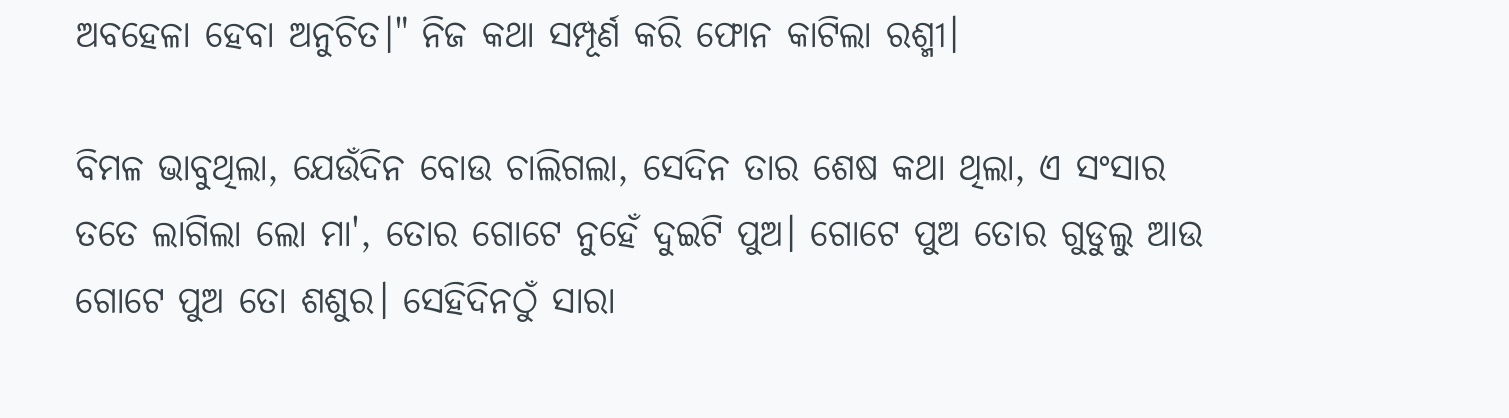ଅବହେଳା ହେବା ଅନୁଚିତ।" ନିଜ କଥା ସମ୍ପୂର୍ଣ କରି ଫୋନ କାଟିଲା ରଶ୍ମୀ।

ବିମଳ ଭାବୁଥିଲା, ଯେଉଁଦିନ ବୋଉ ଚାଲିଗଲା, ସେଦିନ ତାର ଶେଷ କଥା ଥିଲା, ଏ ସଂସାର ତତେ ଲାଗିଲା ଲୋ ମା', ତୋର ଗୋଟେ ନୁହେଁ ଦୁଇଟି ପୁଅ। ଗୋଟେ ପୁଅ ତୋର ଗୁଡୁଲୁ ଆଉ ଗୋଟେ ପୁଅ ତୋ ଶଶୁର। ସେହିଦିନଠୁଁ ସାରା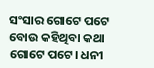ସଂସାର ଗୋଟେ ପଟେ ବୋଉ କହିଥିବା କଥା ଗୋଟେ ପଟେ। ଧନୀ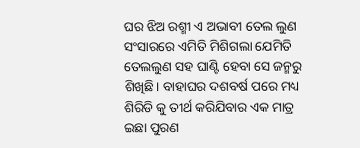ଘର ଝିଅ ରଶ୍ମୀ ଏ ଅଭାବୀ ତେଲ ଲୁଣ ସଂସାରରେ ଏମିତି ମିଶିଗଲା ଯେମିତି ତେଲଲୁଣ ସହ ଘାଣ୍ଟି ହେବା ସେ ଜନ୍ମରୁ ଶିଖିଛି। ବାହାଘର ଦଶବର୍ଷ ପରେ ମଧ୍ୟ ଶିରିଡି କୁ ତୀର୍ଥ କରିଯିବାର ଏକ ମାତ୍ର ଇଛା ପୁରଣ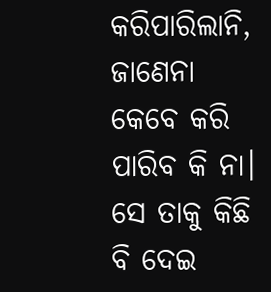କରିପାରିଲାନି, ଜାଣେନା କେବେ କରି ପାରିବ କି ନା। ସେ ତାକୁ କିଛି ବି ଦେଇ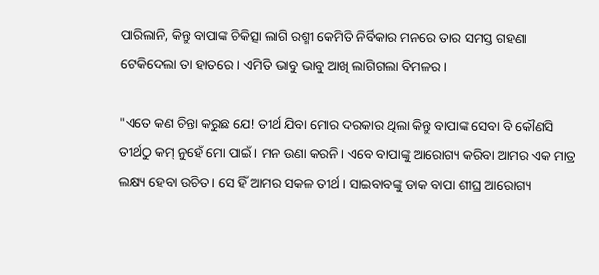ପାରିଲାନି, କିନ୍ତୁ ବାପାଙ୍କ ଚିକିତ୍ସା ଲାଗି ରଶ୍ମୀ କେମିତି ନିର୍ବିକାର ମନରେ ତାର ସମସ୍ତ ଗହଣା ଟେକିଦେଲା ତା ହାତରେ। ଏମିତି ଭାବୁ ଭାବୁ ଆଖି ଲାଗିଗଲା ବିମଳର।

"ଏତେ କଣ ଚିନ୍ତା କରୁଛ ଯେ! ତୀର୍ଥ ଯିବା ମୋର ଦରକାର ଥିଲା କିନ୍ତୁ ବାପାଙ୍କ ସେବା ବି କୌଣସି ତୀର୍ଥଠୁ କମ୍ ନୁହେଁ ମୋ ପାଇଁ। ମନ ଉଣା କରନି। ଏବେ ବାପାଙ୍କୁ ଆରୋଗ୍ୟ କରିବା ଆମର ଏକ ମାତ୍ର ଲକ୍ଷ୍ୟ ହେବା ଉଚିତ। ସେ ହିଁ ଆମର ସକଳ ତୀର୍ଥ। ସାଇବାବଙ୍କୁ ଡାକ ବାପା ଶୀଘ୍ର ଆରୋଗ୍ୟ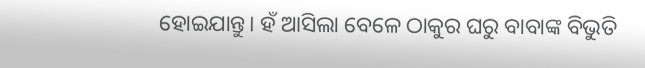ହୋଇଯାନ୍ତୁ। ହଁ ଆସିଲା ବେଳେ ଠାକୁର ଘରୁ ବାବାଙ୍କ ବିଭୁତି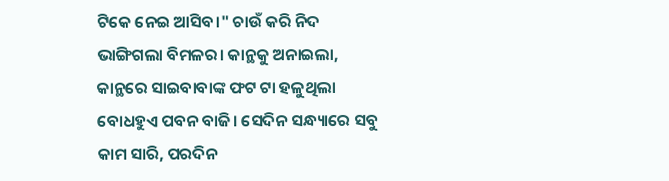ଟିକେ ନେଇ ଆସିବ।" ଚାଉଁ କରି ନିଦ ଭାଙ୍ଗିଗଲା ବିମଳର। କାନ୍ଥକୁ ଅନାଇଲା, କାନ୍ଥରେ ସାଇବାବାଙ୍କ ଫଟ ଟା ହଳୁଥିଲା ବୋଧହୁଏ ପବନ ବାଜି। ସେଦିନ ସନ୍ଧ୍ୟାରେ ସବୁ କାମ ସାରି, ପରଦିନ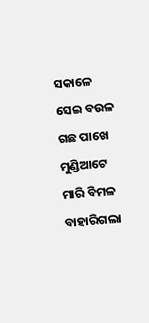ସକାଳେ ସେଇ ବଉଳ ଗଛ ପାଖେ ମୁଣ୍ଡିଆଟେ ମାରି ବିମଳ ବାହାରିଗଲା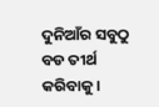ଦୁନିଆଁର ସବୁଠୁ ବଡ ତୀର୍ଥ କରିବାକୁ।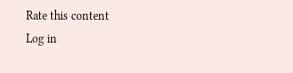Rate this content
Log in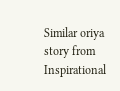Similar oriya story from Inspirational